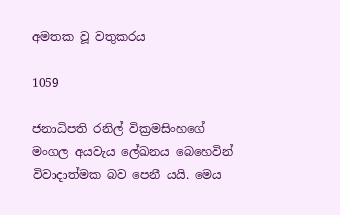අමතක වූ වතුකරය

1059

ජනාධිපති රනිල් වික්‍රමසිංහගේ මංගල අයවැය ලේඛනය බෙහෙවින් විවාදාත්මක බව පෙනී යයි. මෙය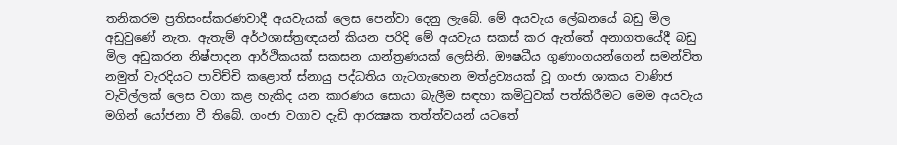තනිකරම ප්‍රතිසංස්කරණවාදී අයවැයක් ලෙස පෙන්වා දෙනු ලැබේ. මේ අයවැය ලේඛනයේ බඩු මිල අඩුවුණේ නැත. ඇතැම් අර්ථශාස්ත්‍රඥයන් කියන පරිදි මේ අයවැය සකස් කර ඇත්තේ අනාගතයේදී බඩු මිල අඩුකරන නිෂ්පාදන ආර්ථිකයක් සකසන යාන්ත්‍රණයක් ලෙසිනි. ඖෂධීය ගුණාංගයන්ගෙන් සමන්විත නමුත් වැරදියට පාවිච්චි කළොත් ස්නායු පද්ධතිය ගැටගැහෙන මත්ද්‍රව්‍යයක් වූ ගංජා ශාකය වාණිජ වැවිල්ලක් ලෙස වගා කළ හැකිද යන කාරණය සොයා බැලීම සඳහා කමිටුවක් පත්කිරීමට මෙම අයවැය මගින් යෝජනා වී තිබේ. ගංජා වගාව දැඩි ආරක්‍ෂක තත්ත්වයන් යටතේ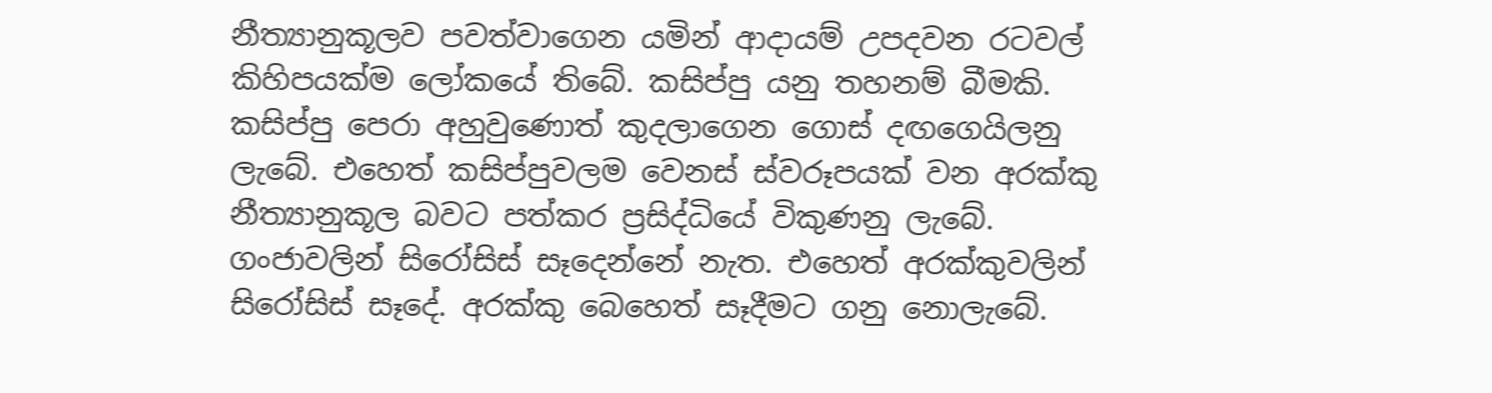නීත්‍යානුකූලව පවත්වාගෙන යමින් ආදායම් උපදවන රටවල් කිහිපයක්ම ලෝකයේ තිබේ. කසිප්පු යනු තහනම් බීමකි. කසිප්පු පෙරා අහුවුණොත් කුදලාගෙන ගොස් දඟගෙයිලනු ලැබේ. එහෙත් කසිප්පුවලම වෙනස් ස්වරූපයක් වන අරක්කු නීත්‍යානුකූල බවට පත්කර ප්‍රසිද්ධියේ විකුණනු ලැබේ. ගංජාවලින් සිරෝසිස් සෑදෙන්නේ නැත. එහෙත් අරක්කුවලින් සිරෝසිස් සෑදේ. අරක්කු බෙහෙත් සෑදීමට ගනු නොලැබේ.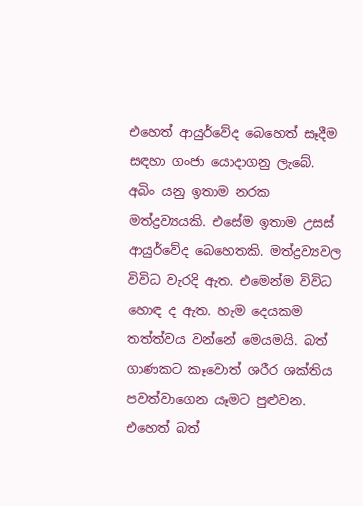එහෙත් ආයුර්වේද බෙහෙත් සෑදීම සඳහා ගංජා යොදාගනු ලැබේ. අබිං යනු ඉතාම නරක මත්ද්‍රව්‍යයකි. එසේම ඉතාම උසස් ආයුර්වේද බෙහෙතකි. මත්ද්‍රව්‍යවල විවිධ වැරදි ඇත. එමෙන්ම විවිධ හොඳ ද ඇත. හැම දෙයකම තත්ත්වය වන්නේ මෙයමයි. බත් ගාණකට කෑවොත් ශරීර ශක්තිය පවත්වාගෙන යෑමට පුළුවන. එහෙත් බත්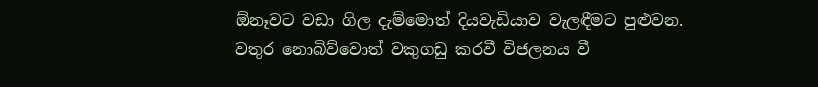ඕනෑවට වඩා ගිල දැම්මොත් දියවැඩියාව වැලඳීමට පුළුවන. වතුර නොබිව්වොත් වකුගඩු කරවී විජලනය වී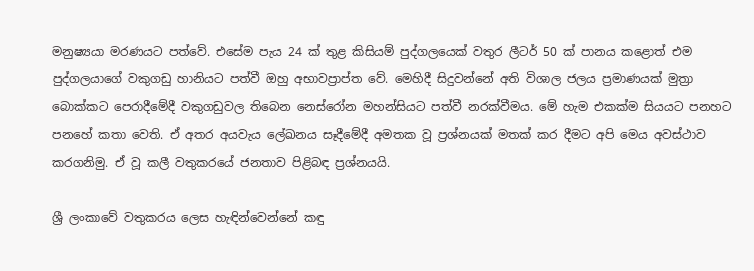මනුෂ්‍යයා මරණයට පත්වේ. එසේම පැය 24 ක් තුළ කිසියම් පුද්ගලයෙක් වතුර ලීටර් 50 ක් පානය කළොත් එම පුද්ගලයාගේ වකුගඩු හානියට පත්වී ඔහු අභාවප්‍රාප්ත වේ. මෙහිදී සිදුවන්නේ අති විශාල ජලය ප්‍රමාණයක් මුත්‍රා බොක්කට පෙරාදීමේදී වකුගඩුවල තිබෙන නෙස්රෝන මහන්සියට පත්වී නරක්වීමය. මේ හැම එකක්ම සියයට පනහට පනහේ කතා වෙති. ඒ අතර අයවැය ලේඛනය සෑදීමේදී අමතක වූ ප්‍රශ්නයක් මතක් කර දීමට අපි මෙය අවස්ථාව කරගනිමු. ඒ වූ කලී වතුකරයේ ජනතාව පිළිබඳ ප්‍රශ්නයයි.

ශ්‍රී ලංකාවේ වතුකරය ලෙස හැඳින්වෙන්නේ කඳු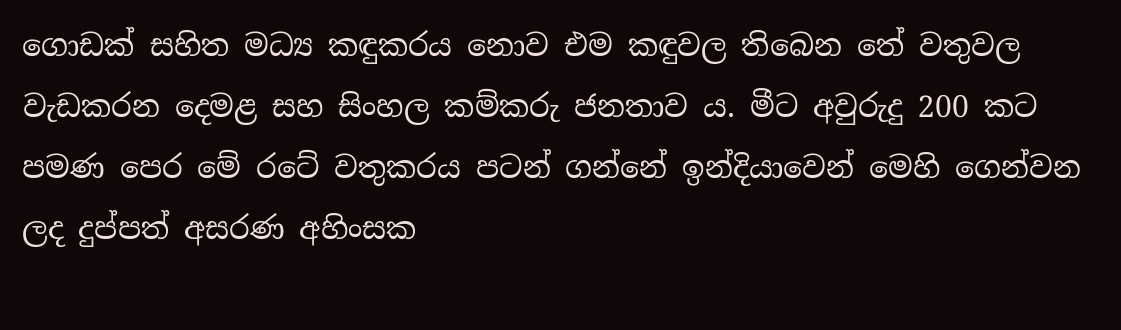ගොඩක් සහිත මධ්‍ය කඳුකරය නොව එම කඳුවල තිබෙන තේ වතුවල වැඩකරන දෙමළ සහ සිංහල කම්කරු ජනතාව ය. මීට අවුරුදු 200 කට පමණ පෙර මේ රටේ වතුකරය පටන් ගන්නේ ඉන්දියාවෙන් මෙහි ගෙන්වන ලද දුප්පත් අසරණ අහිංසක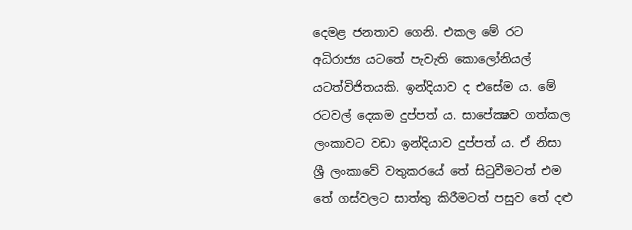දෙමළ ජනතාව ගෙනි. එකල මේ රට අධිරාජ්‍ය යටතේ පැවැති කොලෝනියල් යටත්විජිතයකි. ඉන්දියාව ද එසේම ය. මේ රටවල් දෙකම දුප්පත් ය. සාපේක්‍ෂව ගත්කල ලංකාවට වඩා ඉන්දියාව දුප්පත් ය. ඒ නිසා ශ්‍රී ලංකාවේ වතුකරයේ තේ සිටුවීමටත් එම තේ ගස්වලට සාත්තු කිරීමටත් පසුව තේ දළු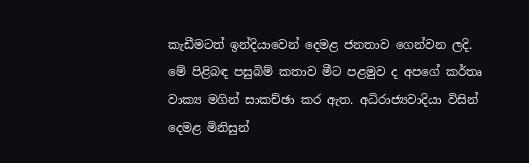කැඩීමටත් ඉන්දියාවෙන් දෙමළ ජනතාව ගෙන්වන ලදි. මේ පිළිබඳ පසුබිම් කතාව මීට පළමුව ද අපගේ කර්තෘ වාක්‍ය මගින් සාකච්ඡා කර ඇත. අධිරාජ්‍යවාදියා විසින් දෙමළ මිනිසුන්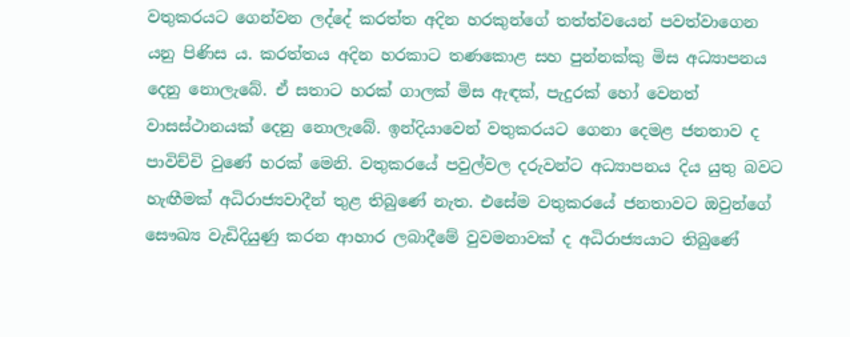වතුකරයට ගෙන්වන ලද්දේ කරත්ත අදින හරකුන්ගේ තත්ත්වයෙන් පවත්වාගෙන යනු පිණිස ය. කරත්තය අදින හරකාට තණකොළ සහ පුන්නක්කු මිස අධ්‍යාපනය දෙනු නොලැබේ. ඒ සතාට හරක් ගාලක් මිස ඇඳක්, පැදුරක් හෝ වෙනත් වාසස්ථානයක් දෙනු නොලැබේ. ඉන්දියාවෙන් වතුකරයට ගෙනා දෙමළ ජනතාව ද පාවිච්චි වුණේ හරක් මෙනි. වතුකරයේ පවුල්වල දරුවන්ට අධ්‍යාපනය දිය යුතු බවට හැඟීමක් අධිරාජ්‍යවාදීන් තුළ තිබුණේ නැත. එසේම වතුකරයේ ජනතාවට ඔවුන්ගේ සෞඛ්‍ය වැඩිදියුණු කරන ආහාර ලබාදීමේ වුවමනාවක් ද අධිරාජ්‍යයාට තිබුණේ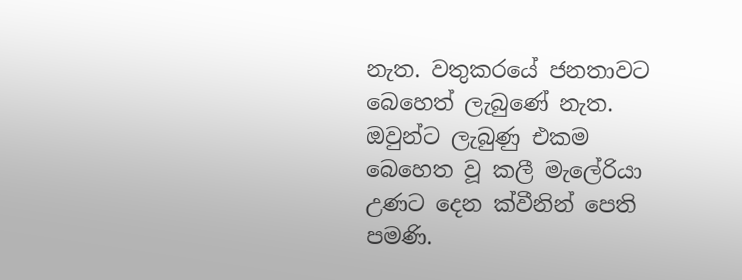නැත. වතුකරයේ ජනතාවට බෙහෙත් ලැබුණේ නැත. ඔවුන්ට ලැබුණු එකම බෙහෙත වූ කලී මැලේරියා උණට දෙන ක්වීනින් පෙති පමණි.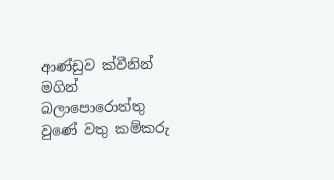ආණ්ඩුව ක්වීනින් මගින් බලාපොරොත්තු වුණේ වතු කම්කරු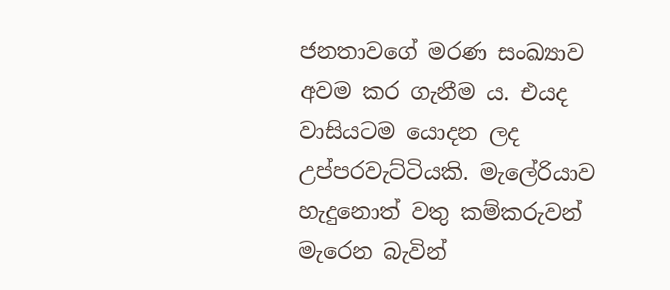ජනතාවගේ මරණ සංඛ්‍යාව අවම කර ගැනීම ය. එයද වාසියටම යොදන ලද උප්පරවැට්ටියකි. මැලේරියාව හැදුනොත් වතු කම්කරුවන් මැරෙන බැවින්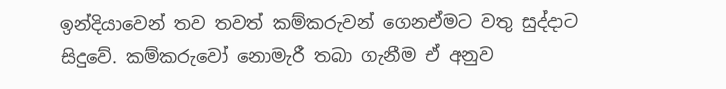ඉන්දියාවෙන් තව තවත් කම්කරුවන් ගෙනඒමට වතු සුද්දාට සිදුවේ. කම්කරුවෝ නොමැරී තබා ගැනීම ඒ අනුව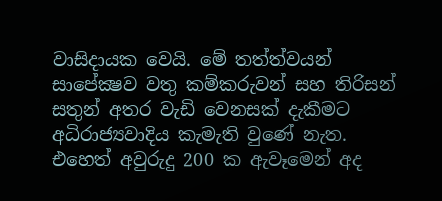වාසිදායක වෙයි. මේ තත්ත්වයන් සාපේක්‍ෂව වතු කම්කරුවන් සහ තිරිසන් සතුන් අතර වැඩි වෙනසක් දැකීමට අධිරාජ්‍යවාදිය කැමැති වුණේ නැත. එහෙත් අවුරුදු 200 ක ඇවෑමෙන් අද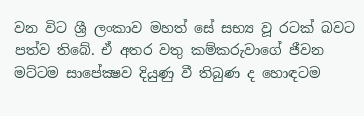වන විට ශ්‍රී ලංකාව මහත් සේ සභ්‍ය වූ රටක් බවට පත්ව තිබේ. ඒ අතර වතු කම්කරුවාගේ ජීවන මට්ටම සාපේක්‍ෂව දියුණු වී තිබුණ ද හොඳටම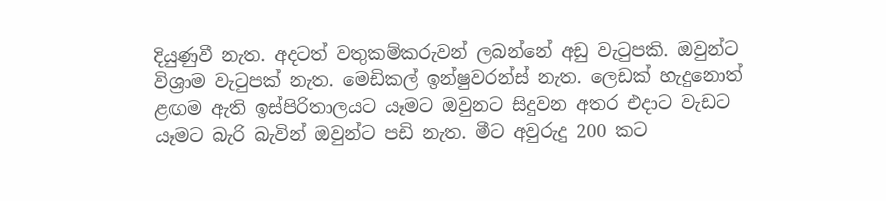දියුණුවී නැත. අදටත් වතුකම්කරුවන් ලබන්නේ අඩු වැටුපකි. ඔවුන්ට විශ්‍රාම වැටුපක් නැත. මෙඩිකල් ඉන්ෂුවරන්ස් නැත. ලෙඩක් හැදුනොත් ළඟම ඇති ඉස්පිරිතාලයට යෑමට ඔවුනට සිදුවන අතර එදාට වැඩට යෑමට බැරි බැවින් ඔවුන්ට පඩි නැත. මීට අවුරුදු 200 කට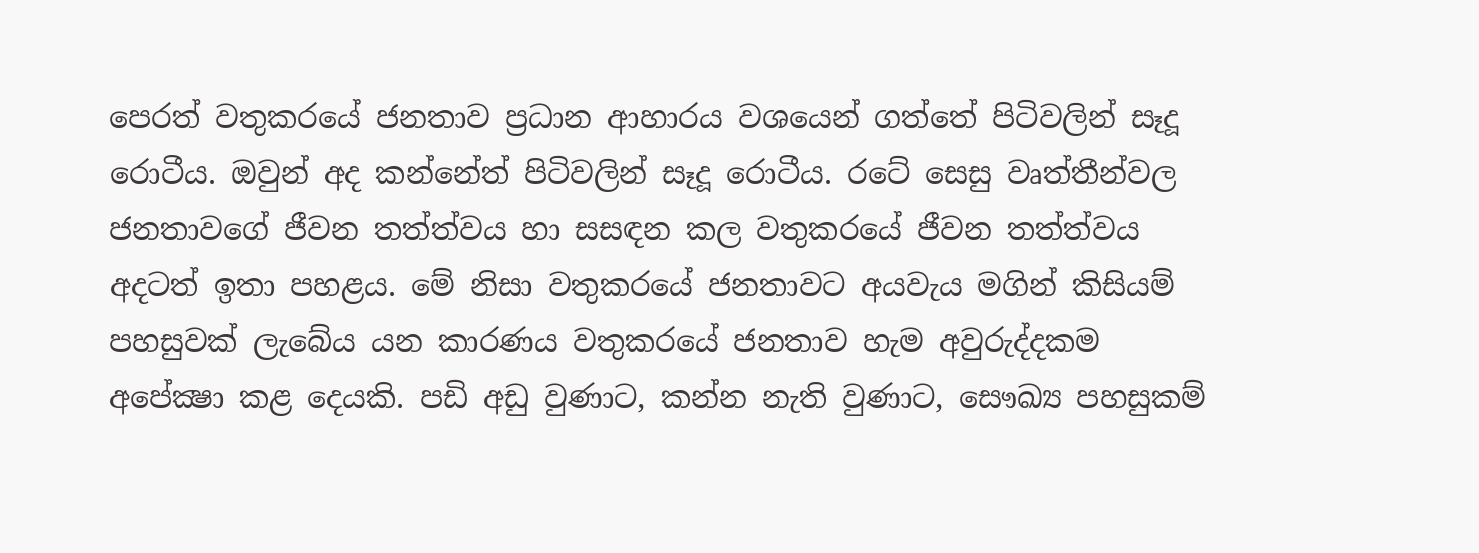පෙරත් වතුකරයේ ජනතාව ප්‍රධාන ආහාරය වශයෙන් ගත්තේ පිටිවලින් සෑදූ රොටීය. ඔවුන් අද කන්නේත් පිටිවලින් සෑදූ රොටීය. රටේ සෙසු වෘත්තීන්වල ජනතාවගේ ජීවන තත්ත්වය හා සසඳන කල වතුකරයේ ජීවන තත්ත්වය අදටත් ඉතා පහළය. මේ නිසා වතුකරයේ ජනතාවට අයවැය මගින් කිසියම් පහසුවක් ලැබේය යන කාරණය වතුකරයේ ජනතාව හැම අවුරුද්දකම අපේක්‍ෂා කළ දෙයකි. පඩි අඩු වුණාට, කන්න නැති වුණාට, සෞඛ්‍ය පහසුකම්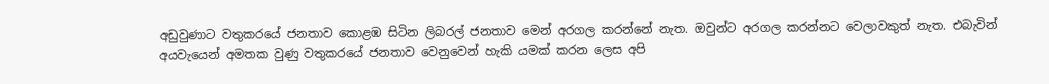අඩුවුණාට වතුකරයේ ජනතාව කොළඹ සිටින ලිබරල් ජනතාව මෙන් අරගල කරන්නේ නැත. ඔවුන්ට අරගල කරන්නට වෙලාවකුත් නැත. එබැවින් අයවැයෙන් අමතක වුණු වතුකරයේ ජනතාව වෙනුවෙන් හැකි යමක් කරන ලෙස අපි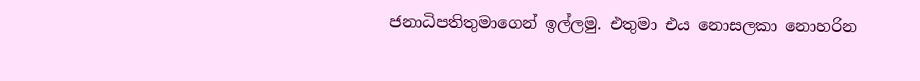ජනාධිපතිතුමාගෙන් ඉල්ලමු. එතුමා එය නොසලකා නොහරින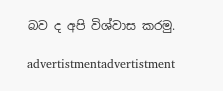බව ද අපි විශ්වාස කරමු.

advertistmentadvertistment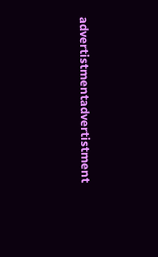advertistmentadvertistment